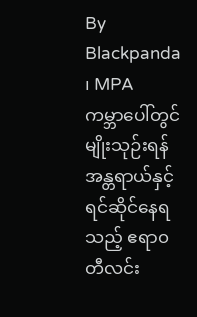By Blackpanda ၊ MPA
ကမ္ဘာပေါ်တွင် မျိုးသုဉ်းရန် အန္တရာယ်နှင့် ရင်ဆိုင်နေရသည့် ဧရာ၀တီလင်း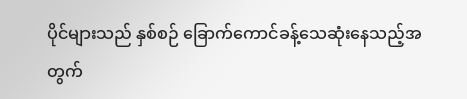ပိုင်များသည် နှစ်စဉ် ခြောက်ကောင်ခန့်သေဆုံးနေသည့်အတွက်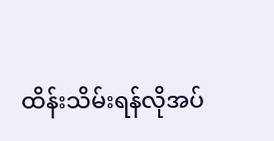ထိန်းသိမ်းရန်လိုအပ်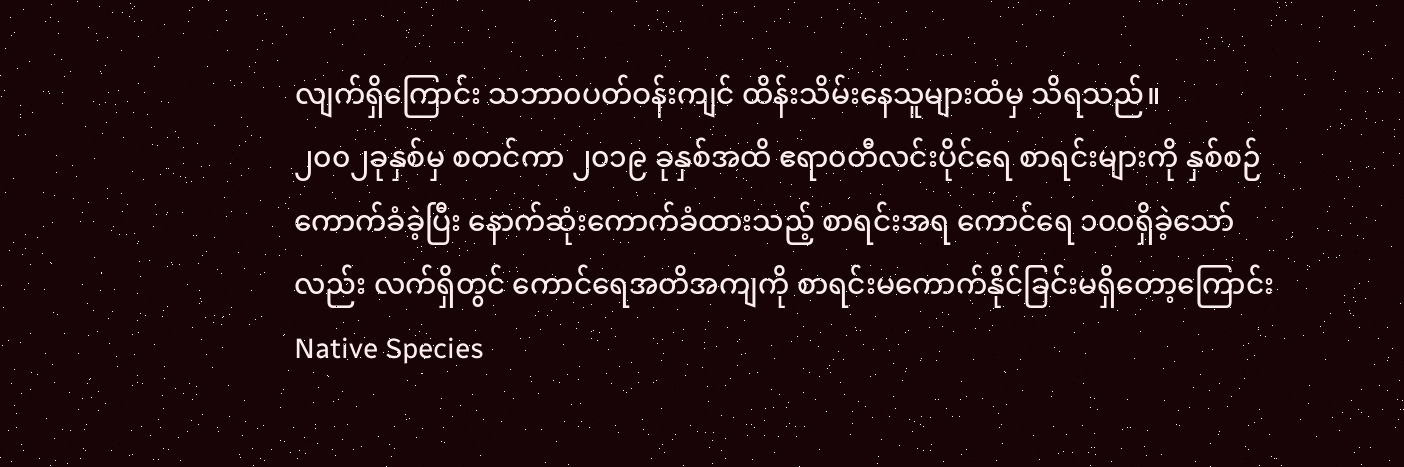လျက်ရှိကြောင်း သဘာ၀ပတ်ဝန်းကျင် ထိန်းသိမ်းနေသူများထံမှ သိရသည်။
၂၀၀၂ခုနှစ်မှ စတင်ကာ ၂၀၁၉ ခုနှစ်အထိ ဧရာ၀တီလင်းပိုင်ရေ စာရင်းများကို နှစ်စဉ်ကောက်ခံခဲ့ပြီး နောက်ဆုံးကောက်ခံထားသည့် စာရင်းအရ ကောင်ရေ ၁၀၀ရှိခဲ့သော်လည်း လက်ရှိတွင် ကောင်ရေအတိအကျကို စာရင်းမကောက်နိုင်ခြင်းမရှိတော့ကြောင်း Native Species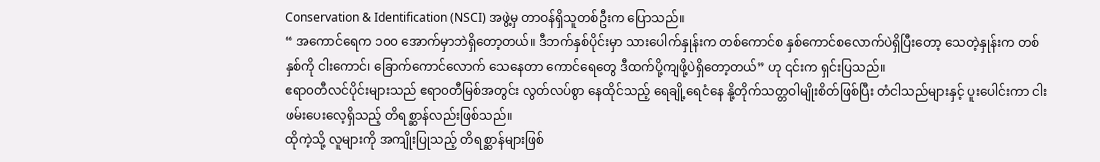Conservation & Identification (NSCI) အဖွဲ့မှ တာဝန်ရှိသူတစ်ဦးက ပြောသည်။
“ အကောင်ရေက ၁၀၀ အောက်မှာဘဲရှိတော့တယ်။ ဒီဘက်နှစ်ပိုင်းမှာ သားပေါက်နှုန်းက တစ်ကောင်စ နှစ်ကောင်စလောက်ပဲရှိပြီးတော့ သေတဲ့နှုန်းက တစ်နှစ်ကို ငါးကောင်၊ ခြောက်ကောင်လောက် သေနေတာ ကောင်ရေတွေ ဒီထက်ပို့ကျဖို့ပဲရှိတော့တယ်” ဟု ၎င်းက ရှင်းပြသည်။
ဧရာ၀တီလင်ပိုင်းများသည် ဧရာ၀တီမြစ်အတွင်း လွတ်လပ်စွာ နေထိုင်သည့် ရေချို့ရေငံနေ နို့တိုက်သတ္တဝါမျိုးစိတ်ဖြစ်ပြီး တံငါသည်များနှင့် ပူးပေါင်းကာ ငါးဖမ်းပေးလေ့ရှိသည့် တိရစ္ဆာန်လည်းဖြစ်သည်။
ထိုကဲ့သို့ လူများကို အကျိုးပြုသည့် တိရစ္ဆာန်များဖြစ်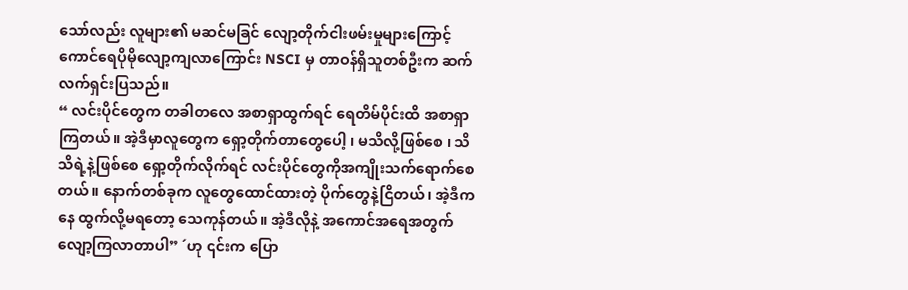သော်လည်း လူများ၏ မဆင်မခြင် လျော့တိုက်ငါးဖမ်းမှုများကြောင့် ကောင်ရေပိုမိုလျော့ကျလာကြောင်း NSCI မှ တာဝန်ရှိသူတစ်ဦးက ဆက်လက်ရှင်းပြသည်။
“ လင်းပိုင်တွေက တခါတလေ အစာရှာထွက်ရင် ရေတိမ်ပိုင်းထိ အစာရှာကြတယ်။ အဲ့ဒီမှာလူတွေက ရှော့တိုက်တာတွေပေါ့ ၊ မသိလို့ဖြစ်စေ ၊ သိသိရဲ့နဲ့ဖြစ်စေ ရှော့တိုက်လိုက်ရင် လင်းပိုင်တွေကိုအကျိုးသက်ရောက်စေတယ်။ နောက်တစ်ခုက လူတွေထောင်ထားတဲ့ ပိုက်တွေနဲ့ငြိတယ်၊ အဲ့ဒီကနေ ထွက်လို့မရတော့ သေကုန်တယ်။ အဲ့ဒီလိုနဲ့ အကောင်အရေအတွက် လျော့ကြလာတာပါ” ´ဟု ၎င်းက ပြော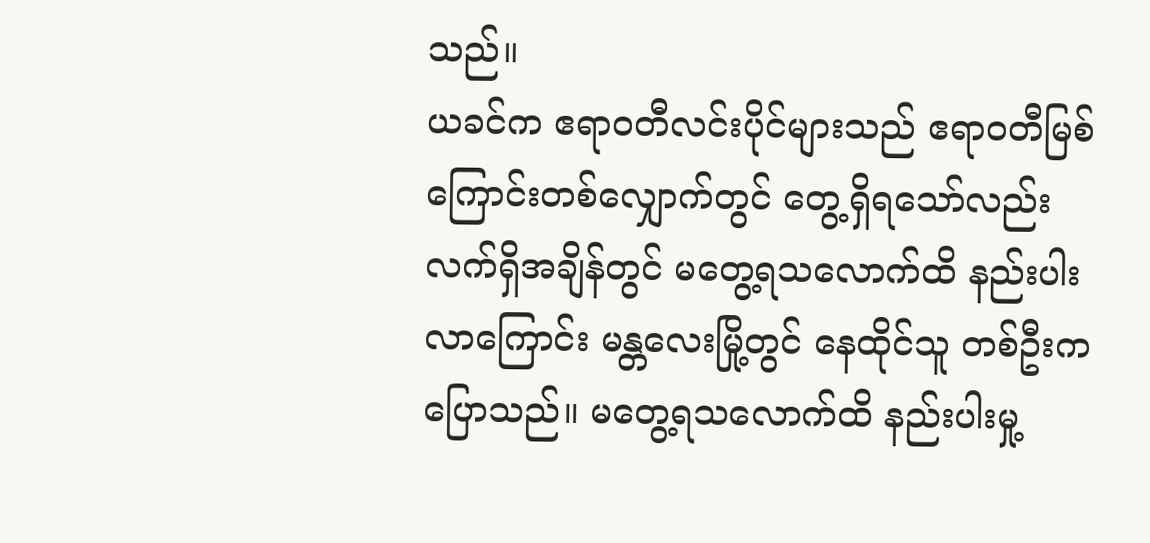သည်။
ယခင်က ဧရာဝတီလင်းပိုင်များသည် ဧရာ၀တီမြစ်ကြောင်းတစ်လျှောက်တွင် တွေ့ရှိရသော်လည်း လက်ရှိအချိန်တွင် မတွေ့ရသလောက်ထိ နည်းပါးလာကြောင်း မန္တလေးမြို့တွင် နေထိုင်သူ တစ်ဦးက ပြောသည်။ မတွေ့ရသလောက်ထိ နည်းပါးမှု့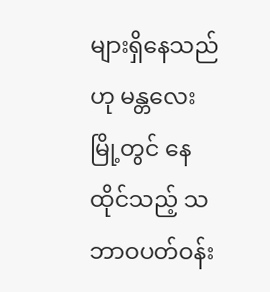များရှိနေသည်ဟု မန္တလေးမြို့တွင် နေထိုင်သည့် သဘာဝပတ်ဝန်း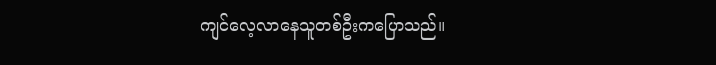ကျင်လေ့လာနေသူတစ်ဦးကပြောသည်။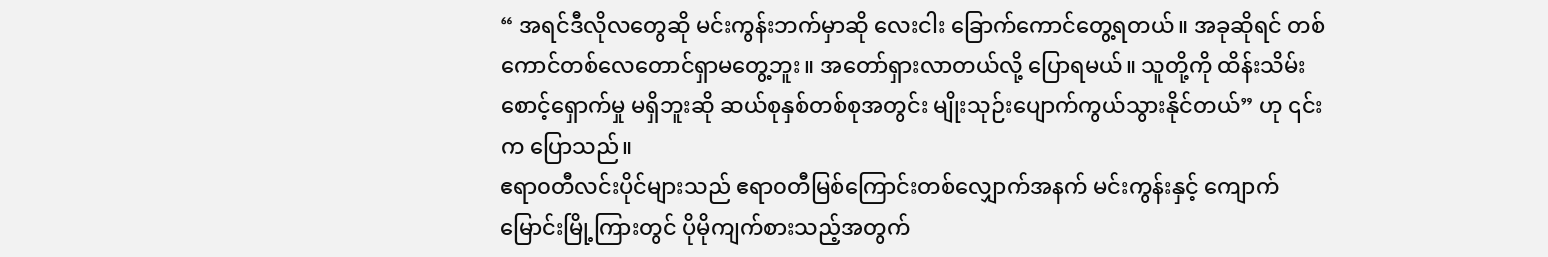“ အရင်ဒီလိုလတွေဆို မင်းကွန်းဘက်မှာဆို လေးငါး ခြောက်ကောင်တွေ့ရတယ်။ အခုဆိုရင် တစ်ကောင်တစ်လေတောင်ရှာမတွေ့ဘူး။ အတော်ရှားလာတယ်လို့ ပြောရမယ်။ သူတို့ကို ထိန်းသိမ်းစောင့်ရှောက်မှု မရှိဘူးဆို ဆယ်စုနှစ်တစ်စုအတွင်း မျိုးသုဉ်းပျောက်ကွယ်သွားနိုင်တယ်” ဟု ၎င်းက ပြောသည်။
ဧရာ၀တီလင်းပိုင်များသည် ဧရာ၀တီမြစ်ကြောင်းတစ်လျှောက်အနက် မင်းကွန်းနှင့် ကျောက်မြောင်းမြို့ကြားတွင် ပိုမိုကျက်စားသည့်အတွက်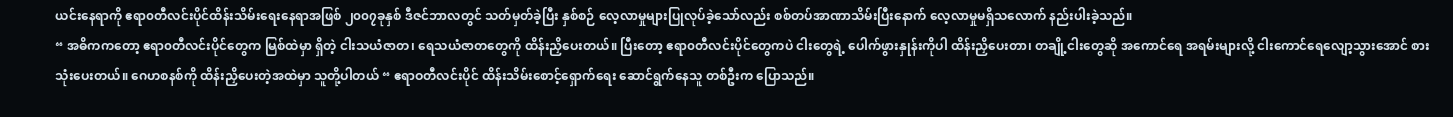ယင်းနေရာကို ဧရာ၀တီလင်းပိုင်ထိန်းသိမ်းရေးနေရာအဖြစ် ၂၀၀၇ခုနှစ် ဒီဇင်ဘာလတွင် သတ်မှတ်ခဲ့ပြီး နှစ်စဉ် လေ့လာမှုများပြုလုပ်ခဲ့သော်လည်း စစ်တပ်အာဏာသိမ်းပြီးနောက် လေ့လာမှုမရှိသလောက် နည်းပါးခဲ့သည်။
“ အဓိကကတော့ ဧရာ၀တီလင်းပိုင်တွေက မြစ်ထဲမှာ ရှိတဲ့ ငါးသယံဇာတ၊ ရေသယံဇာတတွေကို ထိန်းညှိပေးတယ်။ ပြီးတော့ ဧရာ၀တီလင်းပိုင်တွေကပဲ ငါးတွေရဲ့ ပေါက်ဖွားနှုန်းကိုပါ ထိန်းညှိပေးတာ၊ တချို့ငါးတွေဆို အကောင်ရေ အရမ်းများလို့ ငါးကောင်ရေလျော့သွားအောင် စားသုံးပေးတယ်။ ဂေဟစနစ်ကို ထိန်းညှိပေးတဲ့အထဲမှာ သူတို့ပါတယ် “ ဧရာဝတီလင်းပိုင် ထိန်းသိမ်းစောင့်ရှောက်ရေး ဆောင်ရွက်နေသူ တစ်ဦးက ပြောသည်။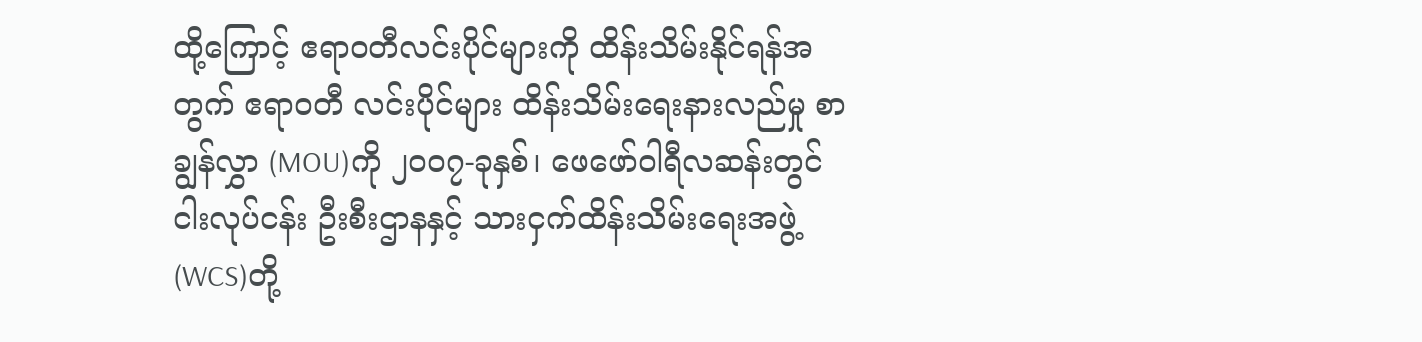ထို့ကြောင့် ဧရာ၀တီလင်းပိုင်များကို ထိန်းသိမ်းနိုင်ရန်အတွက် ဧရာဝတီ လင်းပိုင်များ ထိန်းသိမ်းရေးနားလည်မှု စာချွန်လွှာ (MOU)ကို ၂၀၀၇-ခုနှစ်၊ ဖေဖော်ဝါရီလဆန်းတွင် ငါးလုပ်ငန်း ဦးစီးဌာနနှင့် သားငှက်ထိန်းသိမ်းရေးအဖွဲ့ (WCS)တို့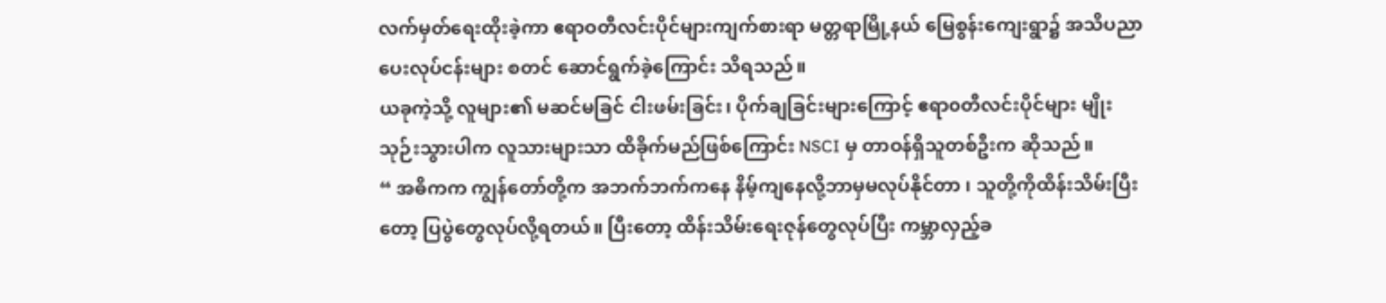လက်မှတ်ရေးထိုးခဲ့ကာ ဧရာဝတီလင်းပိုင်များကျက်စားရာ မတ္တရာမြို့နယ် မြေစွန်းကျေးရွာ၌ အသိပညာပေးလုပ်ငန်းများ စတင် ဆောင်ရွက်ခဲ့ကြောင်း သိရသည်။
ယခုကဲ့သို့ လူများ၏ မဆင်မခြင် ငါးဖမ်းခြင်း၊ ပိုက်ချခြင်းများကြောင့် ဧရာ၀တီလင်းပိုင်များ မျိုးသုဉ်းသွားပါက လူသားများသာ ထိခိုက်မည်ဖြစ်ကြောင်း NSCI မှ တာဝန်ရှိသူတစ်ဦးက ဆိုသည်။
“ အဓိကက ကျွန်တော်တို့က အဘက်ဘက်ကနေ နိမ့်ကျနေလို့ဘာမှမလုပ်နိုင်တာ ၊ သူတို့ကိုထိန်းသိမ်းပြီးတော့ ပြပွဲတွေလုပ်လို့ရတယ်။ ပြီးတော့ ထိန်းသိမ်းရေးဇုန်တွေလုပ်ပြီး ကမ္ဘာလှည့်ခ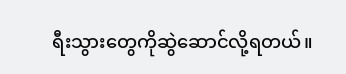ရီးသွားတွေကိုဆွဲဆောင်လို့ရတယ်။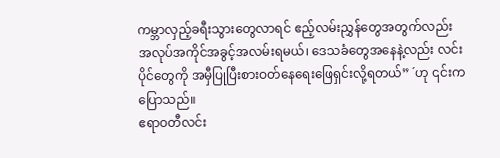ကမ္ဘာလှည့်ခရီးသွားတွေလာရင် ဧည့်လမ်းညွှန်တွေအတွက်လည်း အလုပ်အကိုင်အခွင့်အလမ်းရမယ်၊ ဒေသခံတွေအနေနဲ့လည်း လင်းပိုင်တွေကို အမှီပြုပြီးစားဝတ်နေရေးဖြေရှင်းလို့ရတယ်” ´ဟု ၎င်းကပြောသည်။
ဧရာဝတီလင်း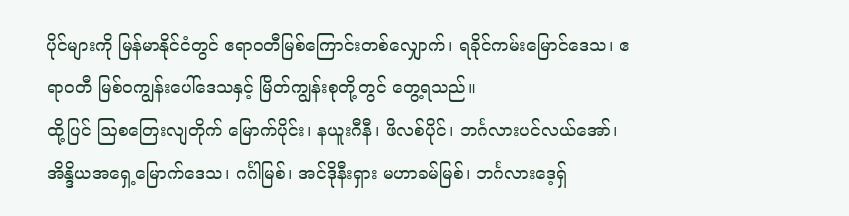ပိုင်များကို မြန်မာနိုင်ငံတွင် ဧရာဝတီမြစ်ကြောင်းတစ်လျှောက်၊ ရခိုင်ကမ်းမြောင်ဒေသ၊ ဧရာဝတီ မြစ်ဝကျွန်းပေါ်ဒေသနှင့် မြိတ်ကျွန်းစုတို့တွင် တွေ့ရသည်။
ထို့ပြင် ဩစတြေးလျတိုက် မြောက်ပိုင်း၊ နယူးဂီနီ၊ ဖိလစ်ပိုင်၊ ဘင်္ဂလားပင်လယ်အော်၊ အိန္ဒိယအရှေ့မြောက်ဒေသ၊ ဂင်္ဂါမြစ်၊ အင်ဒိုနီးရှား မဟာခမ်မြစ်၊ ဘင်္ဂလားဒေ့ရှ်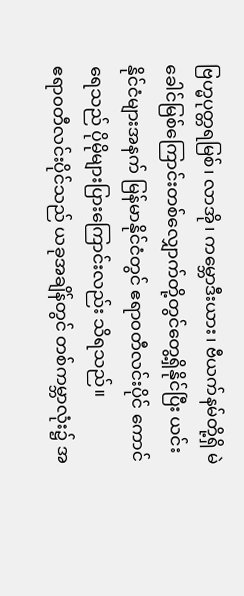ဗြဟ္မပုတ္တရမြစ်၊ လာအို၊ ကမ္ဘောဒီးယား၊ ဗီယက်နမ်တို့ရှိ မဲခေါင်မြစ်ကြောင်းတစ်လျှောက်တို့တွင်တွေ့ရှိနိုင်ပြီး ယင်းနိုင်ငံများအနက် မြန်မာနိုင်ငံတွင် ဧရာ၀တီလင်းပိုင် ကောင်ရေသည် ပိုမိုများပြားကြောင်းလည်း သိရသည်။
ဧရာ၀တီလင်းပိုင်သည် ယခုအချိန်တွင် တစ်ကမ္ဘာလုံး၌ အ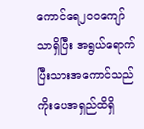ကောင်ရေ၂၀၀ကျော်သာရှိပြီး အရွယ်ရောက်ပြီးသားအကောင်သည် ကိုးပေအရှည်ထိရှိ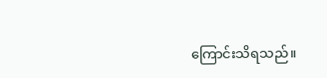ကြောင်းသိရသည်။